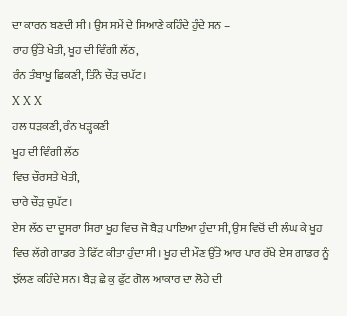ਦਾ ਕਾਰਨ ਬਣਦੀ ਸੀ। ਉਸ ਸਮੇਂ ਦੇ ਸਿਆਣੇ ਕਹਿੰਦੇ ਹੁੰਦੇ ਸਨ –
ਰਾਹ ਉੱਤੇ ਖੇਤੀ, ਖੂਹ ਦੀ ਵਿੰਗੀ ਲੱਠ,
ਰੰਨ ਤੰਬਾਖੂ ਛਿਕਣੀ, ਤਿੰਨੇ ਚੌੜ ਚਪੱਟ।
X X X
ਹਲ ਧੜਕਣੀ, ਰੰਨ ਖੜ੍ਹਕਣੀ
ਖੂਹ ਦੀ ਵਿੰਗੀ ਲੱਠ
ਵਿਚ ਚੌਰਸਤੇ ਖੇਤੀ,
ਚਾਰੇ ਚੌੜ ਚੁਪੱਟ।
ਏਸ ਲੱਠ ਦਾ ਦੂਸਰਾ ਸਿਰਾ ਖੂਹ ਵਿਚ ਜੋ ਬੈੜ ਪਾਇਆ ਹੁੰਦਾ ਸੀ, ਉਸ ਵਿਚੋਂ ਦੀ ਲੰਘ ਕੇ ਖੂਹ ਵਿਚ ਲੱਗੇ ਗਾਡਰ ਤੇ ਫਿੱਟ ਕੀਤਾ ਹੁੰਦਾ ਸੀ। ਖੂਹ ਦੀ ਮੌਣ ਉੱਤੇ ਆਰ ਪਾਰ ਰੱਖੇ ਏਸ ਗਾਡਰ ਨੂੰ ਝੱਲਣ ਕਹਿੰਦੇ ਸਨ। ਬੈੜ ਛੇ ਕੁ ਫੁੱਟ ਗੋਲ ਆਕਾਰ ਦਾ ਲੋਹੇ ਦੀ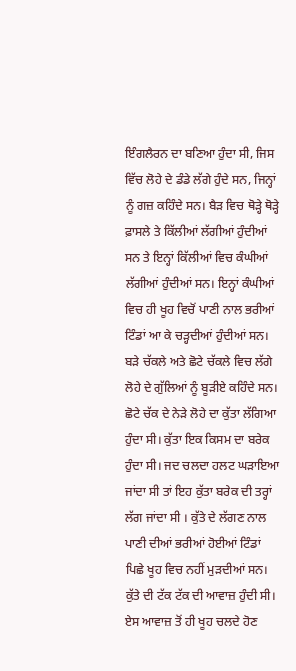ਇੰਗਲੈਰਨ ਦਾ ਬਣਿਆ ਹੁੰਦਾ ਸੀ, ਜਿਸ ਵਿੱਚ ਲੋਹੇ ਦੇ ਡੰਡੇ ਲੱਗੇ ਹੁੰਦੇ ਸਨ, ਜਿਨ੍ਹਾਂ ਨੂੰ ਗਜ਼ ਕਹਿੰਦੇ ਸਨ। ਬੈੜ ਵਿਚ ਥੋੜ੍ਹੇ ਥੋੜ੍ਹੇ ਫ਼ਾਸਲੇ ਤੇ ਕਿੱਲੀਆਂ ਲੱਗੀਆਂ ਹੁੰਦੀਆਂ ਸਨ ਤੇ ਇਨ੍ਹਾਂ ਕਿੱਲੀਆਂ ਵਿਚ ਕੰਘੀਆਂ ਲੱਗੀਆਂ ਹੁੰਦੀਆਂ ਸਨ। ਇਨ੍ਹਾਂ ਕੰਘੀਆਂ ਵਿਚ ਹੀ ਖੂਹ ਵਿਚੋਂ ਪਾਣੀ ਨਾਲ ਭਰੀਆਂ ਟਿੰਡਾਂ ਆ ਕੇ ਚੜ੍ਹਦੀਆਂ ਹੁੰਦੀਆਂ ਸਨ। ਬੜੇ ਚੱਕਲੇ ਅਤੇ ਛੋਟੇ ਚੱਕਲੇ ਵਿਚ ਲੱਗੇ ਲੋਹੇ ਦੇ ਗੁੱਲਿਆਂ ਨੂੰ ਬੂੜੀਏ ਕਹਿੰਦੇ ਸਨ। ਛੋਟੇ ਚੱਕ ਦੇ ਨੇੜੇ ਲੋਹੇ ਦਾ ਕੁੱਤਾ ਲੱਗਿਆ ਹੁੰਦਾ ਸੀ। ਕੁੱਤਾ ਇਕ ਕਿਸਮ ਦਾ ਬਰੇਕ ਹੁੰਦਾ ਸੀ। ਜਦ ਚਲਦਾ ਹਲਟ ਘੜਾਇਆ ਜਾਂਦਾ ਸੀ ਤਾਂ ਇਹ ਕੁੱਤਾ ਬਰੇਕ ਦੀ ਤਰ੍ਹਾਂ ਲੱਗ ਜਾਂਦਾ ਸੀ । ਕੁੱਤੇ ਦੇ ਲੱਗਣ ਨਾਲ ਪਾਣੀ ਦੀਆਂ ਭਰੀਆਂ ਹੋਈਆਂ ਟਿੰਡਾਂ ਪਿਛੇ ਖੂਹ ਵਿਚ ਨਹੀਂ ਮੁੜਦੀਆਂ ਸਨ। ਕੁੱਤੇ ਦੀ ਟੱਕ ਟੱਕ ਦੀ ਆਵਾਜ਼ ਹੁੰਦੀ ਸੀ। ਏਸ ਆਵਾਜ਼ ਤੋਂ ਹੀ ਖੂਹ ਚਲਦੇ ਹੋਣ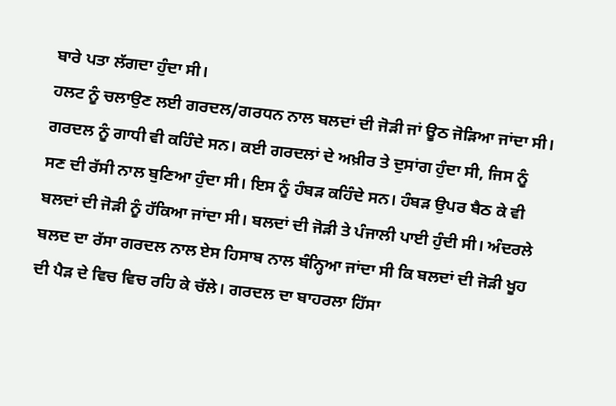ਬਾਰੇ ਪਤਾ ਲੱਗਦਾ ਹੁੰਦਾ ਸੀ।
ਹਲਟ ਨੂੰ ਚਲਾਉਣ ਲਈ ਗਰਦਲ/ਗਰਧਨ ਨਾਲ ਬਲਦਾਂ ਦੀ ਜੋੜੀ ਜਾਂ ਊਠ ਜੋੜਿਆ ਜਾਂਦਾ ਸੀ। ਗਰਦਲ ਨੂੰ ਗਾਧੀ ਵੀ ਕਹਿੰਦੇ ਸਨ। ਕਈ ਗਰਦਲਾਂ ਦੇ ਅਖ਼ੀਰ ਤੇ ਦੁਸਾਂਗ ਹੁੰਦਾ ਸੀ, ਜਿਸ ਨੂੰ ਸਣ ਦੀ ਰੱਸੀ ਨਾਲ ਬੁਣਿਆ ਹੁੰਦਾ ਸੀ। ਇਸ ਨੂੰ ਹੰਬੜ ਕਹਿੰਦੇ ਸਨ। ਹੰਬੜ ਉਪਰ ਬੈਠ ਕੇ ਵੀ ਬਲਦਾਂ ਦੀ ਜੋੜੀ ਨੂੰ ਹੱਕਿਆ ਜਾਂਦਾ ਸੀ। ਬਲਦਾਂ ਦੀ ਜੋੜੀ ਤੇ ਪੰਜਾਲੀ ਪਾਈ ਹੁੰਦੀ ਸੀ। ਅੰਦਰਲੇ ਬਲਦ ਦਾ ਰੱਸਾ ਗਰਦਲ ਨਾਲ ਏਸ ਹਿਸਾਬ ਨਾਲ ਬੰਨ੍ਹਿਆ ਜਾਂਦਾ ਸੀ ਕਿ ਬਲਦਾਂ ਦੀ ਜੋੜੀ ਖੂਹ ਦੀ ਪੈੜ ਦੇ ਵਿਚ ਵਿਚ ਰਹਿ ਕੇ ਚੱਲੇ। ਗਰਦਲ ਦਾ ਬਾਹਰਲਾ ਹਿੱਸਾ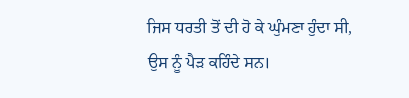ਜਿਸ ਧਰਤੀ ਤੋਂ ਦੀ ਹੋ ਕੇ ਘੁੰਮਣਾ ਹੁੰਦਾ ਸੀ, ਉਸ ਨੂੰ ਪੈੜ ਕਹਿੰਦੇ ਸਨ।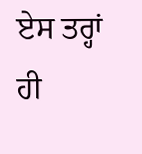ਏਸ ਤਰ੍ਹਾਂ ਹੀ